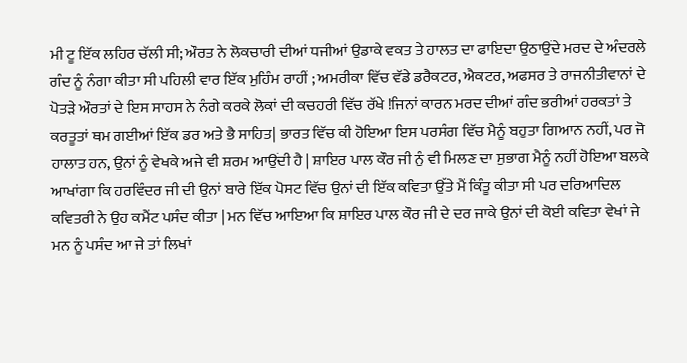ਮੀ ਟੂ ਇੱਕ ਲਹਿਰ ਚੱਲੀ ਸੀ; ਔਰਤ ਨੇ ਲੋਕਚਾਰੀ ਦੀਆਂ ਧਜੀਆਂ ਉਡਾਕੇ ਵਕਤ ਤੇ ਹਾਲਤ ਦਾ ਫਾਇਦਾ ਉਠਾਉਂਦੇ ਮਰਦ ਦੇ ਅੰਦਰਲੇ ਗੰਦ ਨੂੰ ਨੰਗਾ ਕੀਤਾ ਸੀ ਪਹਿਲੀ ਵਾਰ ਇੱਕ ਮੁਹਿੰਮ ਰਾਹੀਂ ; ਅਮਰੀਕਾ ਵਿੱਚ ਵੱਡੇ ਡਰੈਕਟਰ, ਐਕਟਰ, ਅਫਸਰ ਤੇ ਰਾਜਨੀਤੀਵਾਨਾਂ ਦੇ ਪੋਤੜੇ ਔਰਤਾਂ ਦੇ ਇਸ ਸਾਹਸ ਨੇ ਨੰਗੇ ਕਰਕੇ ਲੋਕਾਂ ਦੀ ਕਚਹਰੀ ਵਿੱਚ ਰੱਖੇ !ਜਿਨਾਂ ਕਾਰਨ ਮਰਦ ਦੀਆਂ ਗੰਦ ਭਰੀਆਂ ਹਰਕਤਾਂ ਤੇ ਕਰਤੂਤਾਂ ਥਮ ਗਈਆਂ ਇੱਕ ਡਰ ਅਤੇ ਭੈ ਸਾਹਿਤ| ਭਾਰਤ ਵਿੱਚ ਕੀ ਹੋਇਆ ਇਸ ਪਰਸੰਗ ਵਿੱਚ ਮੈਨੂੰ ਬਹੁਤਾ ਗਿਆਨ ਨਹੀਂ, ਪਰ ਜੋ ਹਾਲਾਤ ਹਨ, ਉਨਾਂ ਨੂੰ ਵੇਖਕੇ ਅਜੇ ਵੀ ਸ਼ਰਮ ਆਉਂਦੀ ਹੈ | ਸ਼ਾਇਰ ਪਾਲ ਕੌਰ ਜੀ ਨੁੰ ਵੀ ਮਿਲਣ ਦਾ ਸੁਭਾਗ ਮੈਨੂੰ ਨਹੀਂ ਹੋਇਆ ਬਲਕੇ ਆਖਾਂਗਾ ਕਿ ਹਰਵਿੰਦਰ ਜੀ ਦੀ ਉਨਾਂ ਬਾਰੇ ਇੱਕ ਪੋਸਟ ਵਿੱਚ ਉਨਾਂ ਦੀ ਇੱਕ ਕਵਿਤਾ ਉੱਤੇ ਮੈਂ ਕਿੰਤੂ ਕੀਤਾ ਸੀ ਪਰ ਦਰਿਆਦਿਲ ਕਵਿਤਰੀ ਨੇ ਉਹ ਕਮੈਂਟ ਪਸੰਦ ਕੀਤਾ | ਮਨ ਵਿੱਚ ਆਇਆ ਕਿ ਸ਼ਾਇਰ ਪਾਲ ਕੌਰ ਜੀ ਦੇ ਦਰ ਜਾਕੇ ਉਨਾਂ ਦੀ ਕੋਈ ਕਵਿਤਾ ਵੇਖਾਂ ਜੇ ਮਨ ਨੂੰ ਪਸੰਦ ਆ ਜੇ ਤਾਂ ਲਿਖਾਂ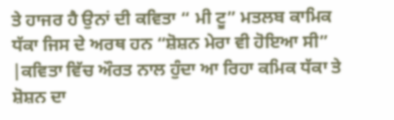ਤੇ ਹਾਜਰ ਹੈ ਉਨਾਂ ਦੀ ਕਵਿਤਾ “ ਮੀ ਟੂ” ਮਤਲਬ ਕਾਮਿਕ ਧੱਕਾ ਜਿਸ ਦੇ ਅਰਥ ਹਨ “ਸ਼ੋਸ਼ਨ ਮੇਰਾ ਵੀ ਹੋਇਆ ਸੀ” |ਕਵਿਤਾ ਵਿੱਚ ਔਰਤ ਨਾਲ ਹੁੰਦਾ ਆ ਰਿਹਾ ਕਮਿਕ ਧੱਕਾ ਤੇ ਸ਼ੋਸ਼ਨ ਦਾ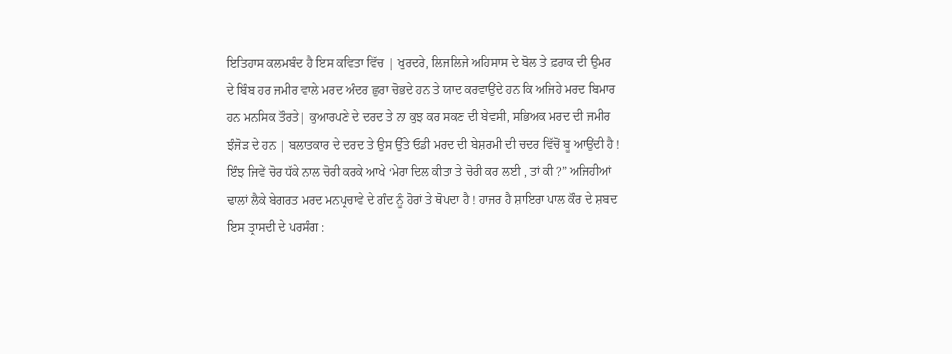ਇਤਿਹਾਸ ਕਲਮਬੰਦ ਹੈ ਇਸ ਕਵਿਤਾ ਵਿੱਚ | ਖੁਰਦਰੇ, ਲਿਜਲਿਜੇ ਅਹਿਸਾਸ ਦੇ ਬੋਲ ਤੇ ਫ਼ਰਾਕ ਦੀ ਉਮਰ ਦੇ ਬਿੰਬ ਹਰ ਜਮੀਰ ਵਾਲੇ ਮਰਦ ਅੰਦਰ ਛੁਰਾ ਚੋਭਦੇ ਹਨ ਤੇ ਯਾਦ ਕਰਵਾਉਂਦੇ ਹਨ ਕਿ ਅਜਿਹੇ ਮਰਦ ਬਿਮਾਰ ਹਨ ਮਨਸਿਕ ਤੌਰਤੇ| ਕੁਆਰਪਣੇ ਦੇ ਦਰਦ ਤੇ ਨਾ ਕੁਝ ਕਰ ਸਕਣ ਦੀ ਬੇਵਸੀ, ਸਭਿਅਕ ਮਰਦ ਦੀ ਜਮੀਰ ਝੰਜੋੜ ਦੇ ਹਨ | ਬਲਾਤਕਾਰ ਦੇ ਦਰਦ ਤੇ ਉਸ ਉੱਤੇ ਓਡੀ ਮਰਦ ਦੀ ਬੇਸ਼ਰਮੀ ਦੀ ਚਦਰ ਵਿੱਚੋਂ ਬੂ ਆਉਂਦੀ ਹੈ ! ਇੰਝ ਜਿਵੇਂ ਚੋਰ ਧੱਕੇ ਨਾਲ ਚੋਰੀ ਕਰਕੇ ਆਖੇ ‘ਮੇਰਾ ਦਿਲ ਕੀਤਾ ਤੇ ਚੋਰੀ ਕਰ ਲਈ , ਤਾਂ ਕੀ ?” ਅਜਿਹੀਆਂ ਢਾਲਾਂ ਲੈਕੇ ਬੇਗਰਤ ਮਰਦ ਮਨਪ੍ਰਚਾਵੇ ਦੇ ਗੰਦ ਨੂੰ ਹੋਰਾਂ ਤੇ ਥੋਪਦਾ ਹੈ ! ਹਾਜਰ ਹੈ ਸ਼ਾਇਰਾ ਪਾਲ ਕੌਰ ਦੇ ਸ਼ਬਦ ਇਸ ਤ੍ਰਾਸਦੀ ਦੇ ਪਰਸੰਗ :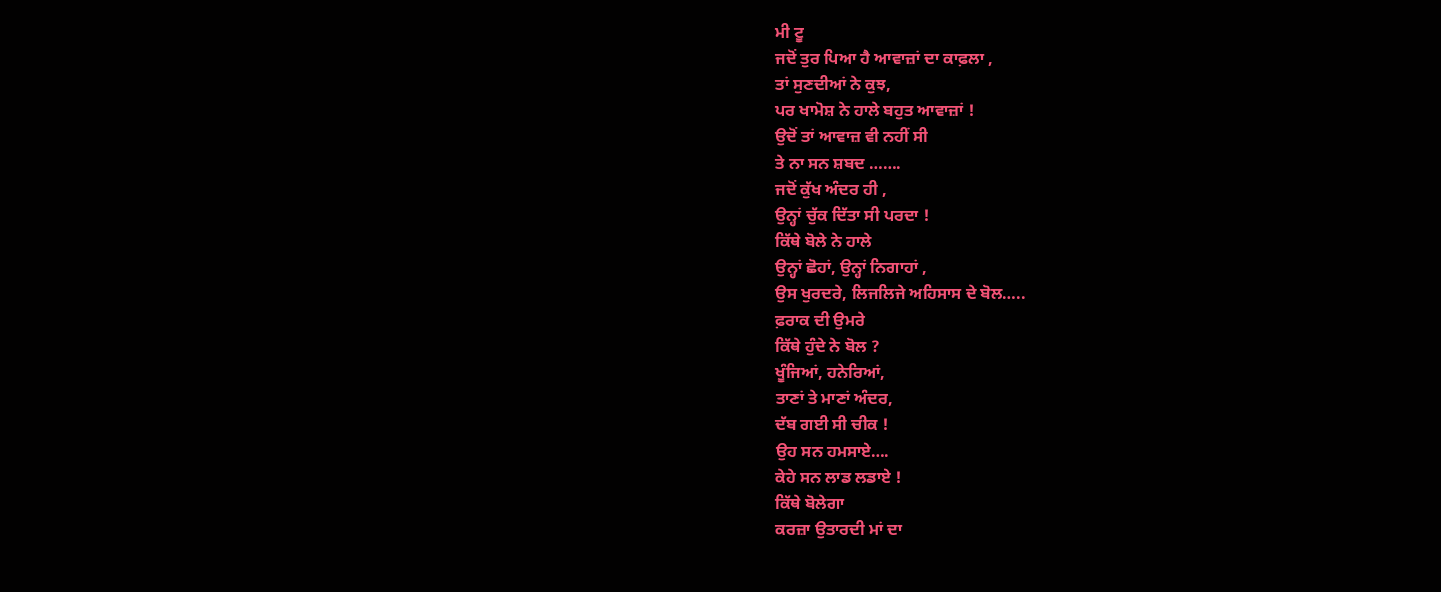ਮੀ ਟੂ
ਜਦੋਂ ਤੁਰ ਪਿਆ ਹੈ ਆਵਾਜ਼ਾਂ ਦਾ ਕਾਫ਼ਲਾ ,
ਤਾਂ ਸੁਣਦੀਆਂ ਨੇ ਕੁਝ,
ਪਰ ਖਾਮੋਸ਼ ਨੇ ਹਾਲੇ ਬਹੁਤ ਆਵਾਜ਼ਾਂ !
ਉਦੋਂ ਤਾਂ ਆਵਾਜ਼ ਵੀ ਨਹੀਂ ਸੀ
ਤੇ ਨਾ ਸਨ ਸ਼ਬਦ …….
ਜਦੋਂ ਕੁੱਖ ਅੰਦਰ ਹੀ ,
ਉਨ੍ਹਾਂ ਚੁੱਕ ਦਿੱਤਾ ਸੀ ਪਰਦਾ !
ਕਿੱਥੇ ਬੋਲੇ ਨੇ ਹਾਲੇ
ਉਨ੍ਹਾਂ ਛੋਹਾਂ, ਉਨ੍ਹਾਂ ਨਿਗਾਹਾਂ ,
ਉਸ ਖੁਰਦਰੇ, ਲਿਜਲਿਜੇ ਅਹਿਸਾਸ ਦੇ ਬੋਲ…..
ਫ਼ਰਾਕ ਦੀ ਉਮਰੇ
ਕਿੱਥੇ ਹੁੰਦੇ ਨੇ ਬੋਲ ?
ਖੂੰਜਿਆਂ, ਹਨੇਰਿਆਂ,
ਤਾਣਾਂ ਤੇ ਮਾਣਾਂ ਅੰਦਰ,
ਦੱਬ ਗਈ ਸੀ ਚੀਕ !
ਉਹ ਸਨ ਹਮਸਾਏ….
ਕੇਹੇ ਸਨ ਲਾਡ ਲਡਾਏ !
ਕਿੱਥੇ ਬੋਲੇਗਾ
ਕਰਜ਼ਾ ਉਤਾਰਦੀ ਮਾਂ ਦਾ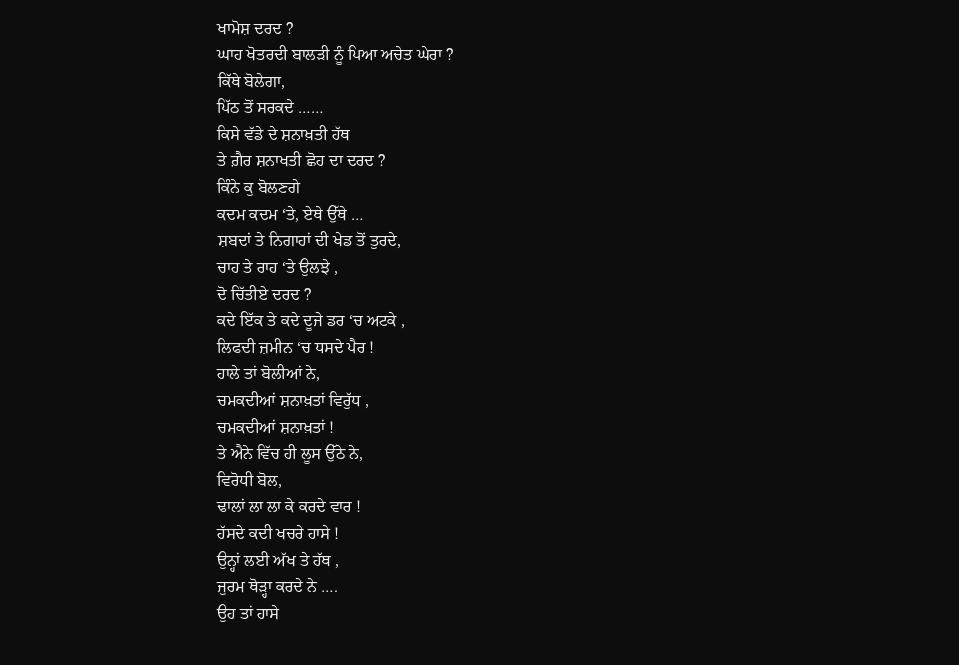ਖਾਮੋਸ਼ ਦਰਦ ?
ਘਾਹ ਖੋਤਰਦੀ ਬਾਲੜੀ ਨੂੰ ਪਿਆ ਅਚੇਤ ਘੇਰਾ ?
ਕਿੱਥੇ ਬੋਲੇਗਾ,
ਪਿੱਠ ਤੋਂ ਸਰਕਦੇ ……
ਕਿਸੇ ਵੱਡੇ ਦੇ ਸ਼ਨਾਖ਼ਤੀ ਹੱਥ
ਤੇ ਗ਼ੈਰ ਸ਼ਨਾਖਤੀ ਛੋਹ ਦਾ ਦਰਦ ?
ਕਿੰਨੇ ਕੁ ਬੋਲਣਗੇ
ਕਦਮ ਕਦਮ ‘ਤੇ, ਏਥੇ ਉੱਥੇ …
ਸ਼ਬਦਾਂ ਤੇ ਨਿਗਾਹਾਂ ਦੀ ਖੇਡ ਤੋਂ ਤੁਰਦੇ,
ਚਾਹ ਤੇ ਰਾਹ ‘ਤੇ ਉਲਝੇ ,
ਦੋ ਚਿੱਤੀਏ ਦਰਦ ?
ਕਦੇ ਇੱਕ ਤੇ ਕਦੇ ਦੂਜੇ ਡਰ ‘ਚ ਅਟਕੇ ,
ਲਿਫਦੀ ਜ਼ਮੀਨ ‘ਚ ਧਸਦੇ ਪੈਰ !
ਹਾਲੇ ਤਾਂ ਬੋਲੀਆਂ ਨੇ,
ਚਮਕਦੀਆਂ ਸ਼ਨਾਖ਼ਤਾਂ ਵਿਰੁੱਧ ,
ਚਮਕਦੀਆਂ ਸ਼ਨਾਖ਼ਤਾਂ !
ਤੇ ਐਨੇ ਵਿੱਚ ਹੀ ਲੂਸ ਉੱਠੇ ਨੇ,
ਵਿਰੋਧੀ ਬੋਲ,
ਢਾਲਾਂ ਲਾ ਲਾ ਕੇ ਕਰਦੇ ਵਾਰ !
ਹੱਸਦੇ ਕਦੀ ਖਚਰੇ ਹਾਸੇ !
ਉਨ੍ਹਾਂ ਲਈ ਅੱਖ ਤੇ ਹੱਥ ,
ਜੁਰਮ ਥੋੜ੍ਹਾ ਕਰਦੇ ਨੇ ….
ਉਹ ਤਾਂ ਹਾਸੇ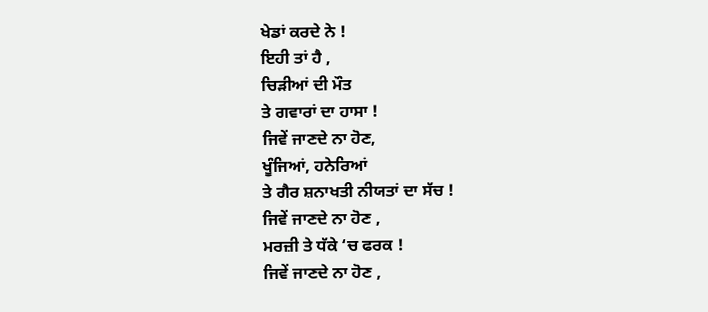ਖੇਡਾਂ ਕਰਦੇ ਨੇ !
ਇਹੀ ਤਾਂ ਹੈ ,
ਚਿੜੀਆਂ ਦੀ ਮੌਤ
ਤੇ ਗਵਾਰਾਂ ਦਾ ਹਾਸਾ !
ਜਿਵੇਂ ਜਾਣਦੇ ਨਾ ਹੋਣ,
ਖੂੰਜਿਆਂ, ਹਨੇਰਿਆਂ
ਤੇ ਗੈਰ ਸ਼ਨਾਖਤੀ ਨੀਯਤਾਂ ਦਾ ਸੱਚ !
ਜਿਵੇਂ ਜਾਣਦੇ ਨਾ ਹੋਣ ,
ਮਰਜ਼ੀ ਤੇ ਧੱਕੇ ‘ਚ ਫਰਕ !
ਜਿਵੇਂ ਜਾਣਦੇ ਨਾ ਹੋਣ ,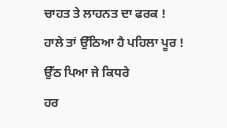ਚਾਹਤ ਤੇ ਲਾਹਨਤ ਦਾ ਫਰਕ !
ਹਾਲੇ ਤਾਂ ਉੱਠਿਆ ਹੈ ਪਹਿਲਾ ਪੂਰ !
ਉੱਠ ਪਿਆ ਜੇ ਕਿਧਰੇ
ਹਰ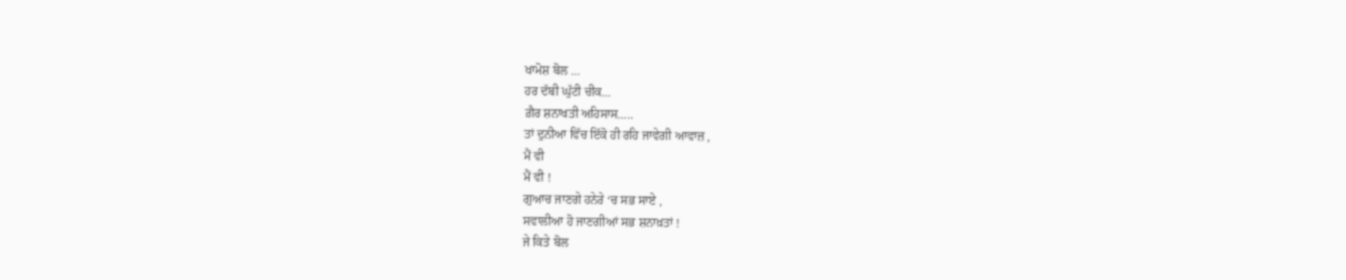ਖਾਮੋਸ਼ ਬੋਲ …
ਹਰ ਦੱਬੀ ਘੁੱਟੀ ਚੀਕ…
ਗ਼ੈਰ ਸ਼ਨਾਖਤੀ ਅਹਿਸਾਸ…..
ਤਾਂ ਦੁਨੀਆ ਵਿੱਚ ਇੱਕੋ ਹੀ ਰਹਿ ਜਾਵੇਗੀ ਆਵਾਜ਼ ,
ਮੈਂ ਵੀ
ਮੈਂ ਵੀ !
ਗੁਆਚ ਜਾਣਗੇ ਹਨੇਰੇ ‘ਚ ਸਭ ਸਾਏ ,
ਸਵਾਲੀਆ ਹੋ ਜਾਣਗੀਆਂ ਸਭ ਸ਼ਨਾਖ਼ਤਾਂ !
ਜੇ ਕਿਤੇ ਬੋਲ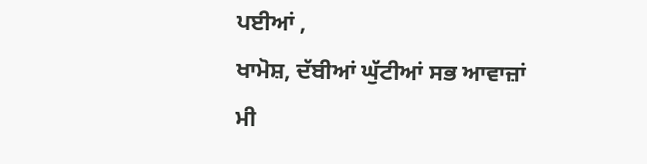ਪਈਆਂ ,
ਖਾਮੋਸ਼, ਦੱਬੀਆਂ ਘੁੱਟੀਆਂ ਸਭ ਆਵਾਜ਼ਾਂ
ਮੀ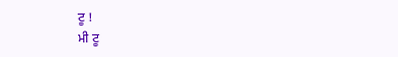ਟੂ !
ਮੀ ਟੂ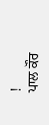!
ਪਾਲ ਕੌਰ